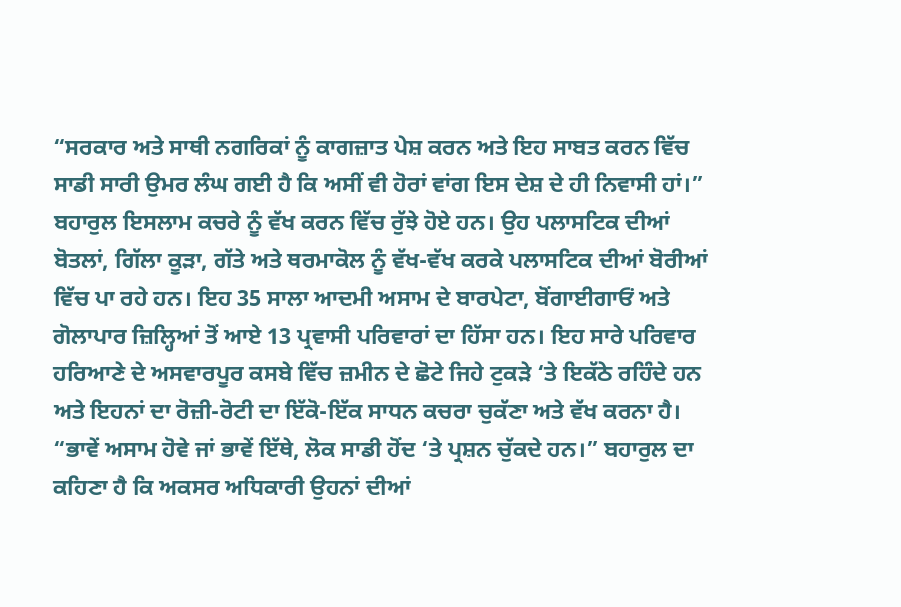“ਸਰਕਾਰ ਅਤੇ ਸਾਥੀ ਨਗਰਿਕਾਂ ਨੂੰ ਕਾਗਜ਼ਾਤ ਪੇਸ਼ ਕਰਨ ਅਤੇ ਇਹ ਸਾਬਤ ਕਰਨ ਵਿੱਚ ਸਾਡੀ ਸਾਰੀ ਉਮਰ ਲੰਘ ਗਈ ਹੈ ਕਿ ਅਸੀਂ ਵੀ ਹੋਰਾਂ ਵਾਂਗ ਇਸ ਦੇਸ਼ ਦੇ ਹੀ ਨਿਵਾਸੀ ਹਾਂ।”
ਬਹਾਰੁਲ ਇਸਲਾਮ ਕਚਰੇ ਨੂੰ ਵੱਖ ਕਰਨ ਵਿੱਚ ਰੁੱਝੇ ਹੋਏ ਹਨ। ਉਹ ਪਲਾਸਟਿਕ ਦੀਆਂ ਬੋਤਲਾਂ, ਗਿੱਲਾ ਕੂੜਾ, ਗੱਤੇ ਅਤੇ ਥਰਮਾਕੋਲ ਨੂੰ ਵੱਖ-ਵੱਖ ਕਰਕੇ ਪਲਾਸਟਿਕ ਦੀਆਂ ਬੋਰੀਆਂ ਵਿੱਚ ਪਾ ਰਹੇ ਹਨ। ਇਹ 35 ਸਾਲਾ ਆਦਮੀ ਅਸਾਮ ਦੇ ਬਾਰਪੇਟਾ, ਬੋਂਗਾਈਗਾਓਂ ਅਤੇ ਗੋਲਾਪਾਰ ਜ਼ਿਲ੍ਹਿਆਂ ਤੋਂ ਆਏ 13 ਪ੍ਰਵਾਸੀ ਪਰਿਵਾਰਾਂ ਦਾ ਹਿੱਸਾ ਹਨ। ਇਹ ਸਾਰੇ ਪਰਿਵਾਰ ਹਰਿਆਣੇ ਦੇ ਅਸਵਾਰਪੂਰ ਕਸਬੇ ਵਿੱਚ ਜ਼ਮੀਨ ਦੇ ਛੋਟੇ ਜਿਹੇ ਟੁਕੜੇ ‘ਤੇ ਇਕੱਠੇ ਰਹਿੰਦੇ ਹਨ ਅਤੇ ਇਹਨਾਂ ਦਾ ਰੋਜ਼ੀ-ਰੋਟੀ ਦਾ ਇੱਕੋ-ਇੱਕ ਸਾਧਨ ਕਚਰਾ ਚੁਕੱਣਾ ਅਤੇ ਵੱਖ ਕਰਨਾ ਹੈ।
“ਭਾਵੇਂ ਅਸਾਮ ਹੋਵੇ ਜਾਂ ਭਾਵੇਂ ਇੱਥੇ, ਲੋਕ ਸਾਡੀ ਹੋਂਦ ‘ਤੇ ਪ੍ਰਸ਼ਨ ਚੁੱਕਦੇ ਹਨ।” ਬਹਾਰੁਲ ਦਾ ਕਹਿਣਾ ਹੈ ਕਿ ਅਕਸਰ ਅਧਿਕਾਰੀ ਉਹਨਾਂ ਦੀਆਂ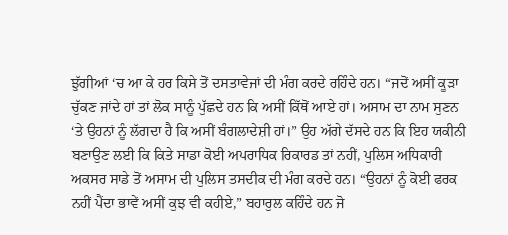ਝੁੱਗੀਆਂ ‘ਚ ਆ ਕੇ ਹਰ ਕਿਸੇ ਤੋਂ ਦਸਤਾਵੇਜਾਂ ਦੀ ਮੰਗ ਕਰਦੇ ਰਹਿੰਦੇ ਹਨ। “ਜਦੋਂ ਅਸੀਂ ਕੂੜਾ ਚੁੱਕਣ ਜਾਂਦੇ ਹਾਂ ਤਾਂ ਲੋਕ ਸਾਨੂੰ ਪੁੱਛਦੇ ਹਨ ਕਿ ਅਸੀਂ ਕਿੱਥੋਂ ਆਏ ਹਾਂ। ਅਸਾਮ ਦਾ ਨਾਮ ਸੁਣਨ ‘ਤੇ ਉਹਨਾਂ ਨੂੰ ਲੱਗਦਾ ਹੈ ਕਿ ਅਸੀਂ ਬੰਗਲਾਦੇਸ਼ੀ ਹਾਂ।” ਉਹ ਅੱਗੇ ਦੱਸਦੇ ਹਨ ਕਿ ਇਹ ਯਕੀਨੀ ਬਣਾਉਣ ਲਈ ਕਿ ਕਿਤੇ ਸਾਡਾ ਕੋਈ ਅਪਰਾਧਿਕ ਰਿਕਾਰਡ ਤਾਂ ਨਹੀਂ, ਪੁਲਿਸ ਅਧਿਕਾਰੀ ਅਕਸਰ ਸਾਡੇ ਤੋਂ ਅਸਾਮ ਦੀ ਪੁਲਿਸ ਤਸਦੀਕ ਦੀ ਮੰਗ ਕਰਦੇ ਹਨ। “ਉਹਨਾਂ ਨੂੰ ਕੋਈ ਫਰਕ ਨਹੀਂ ਪੈਂਦਾ ਭਾਵੇਂ ਅਸੀਂ ਕੁਝ ਵੀ ਕਹੀਏ,” ਬਹਾਰੁਲ ਕਹਿੰਦੇ ਹਨ ਜੋ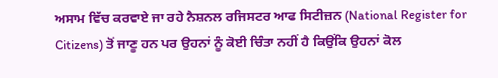ਅਸਾਮ ਵਿੱਚ ਕਰਵਾਏ ਜਾ ਰਹੇ ਨੈਸ਼ਨਲ ਰਜਿਸਟਰ ਆਫ ਸਿਟੀਜ਼ਨ (National Register for Citizens) ਤੋਂ ਜਾਣੂ ਹਨ ਪਰ ਉਹਨਾਂ ਨੂੰ ਕੋਈ ਚਿੰਤਾ ਨਹੀਂ ਹੈ ਕਿਉਂਕਿ ਉਹਨਾਂ ਕੋਲ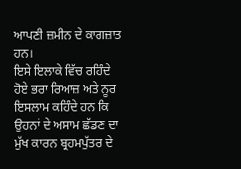ਆਪਣੀ ਜ਼ਮੀਨ ਦੇ ਕਾਗਜ਼ਾਤ ਹਨ।
ਇਸੇ ਇਲਾਕੇ ਵਿੱਚ ਰਹਿੰਦੇ ਹੋਏ ਭਰਾ ਰਿਆਜ਼ ਅਤੇ ਨੂਰ ਇਸਲਾਮ ਕਹਿੰਦੇ ਹਨ ਕਿ ਉਹਨਾਂ ਦੇ ਅਸਾਮ ਛੱਡਣ ਦਾ ਮੁੱਖ ਕਾਰਨ ਬ੍ਰਹਮਪੁੱਤਰ ਦੇ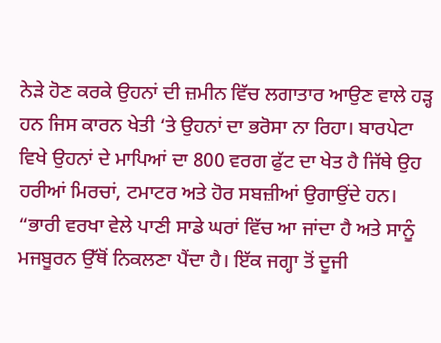ਨੇੜੇ ਹੋਣ ਕਰਕੇ ਉਹਨਾਂ ਦੀ ਜ਼ਮੀਨ ਵਿੱਚ ਲਗਾਤਾਰ ਆਉਣ ਵਾਲੇ ਹੜ੍ਹ ਹਨ ਜਿਸ ਕਾਰਨ ਖੇਤੀ ‘ਤੇ ਉਹਨਾਂ ਦਾ ਭਰੋਸਾ ਨਾ ਰਿਹਾ। ਬਾਰਪੇਟਾ ਵਿਖੇ ਉਹਨਾਂ ਦੇ ਮਾਪਿਆਂ ਦਾ 800 ਵਰਗ ਫੁੱਟ ਦਾ ਖੇਤ ਹੈ ਜਿੱਥੇ ਉਹ ਹਰੀਆਂ ਮਿਰਚਾਂ, ਟਮਾਟਰ ਅਤੇ ਹੋਰ ਸਬਜ਼ੀਆਂ ਉਗਾਉਂਦੇ ਹਨ। “ਭਾਰੀ ਵਰਖਾ ਵੇਲੇ ਪਾਣੀ ਸਾਡੇ ਘਰਾਂ ਵਿੱਚ ਆ ਜਾਂਦਾ ਹੈ ਅਤੇ ਸਾਨੂੰ ਮਜਬੂਰਨ ਉੱਥੋਂ ਨਿਕਲਣਾ ਪੈਂਦਾ ਹੈ। ਇੱਕ ਜਗ੍ਹਾ ਤੋਂ ਦੂਜੀ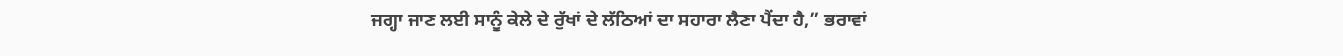ਜਗ੍ਹਾ ਜਾਣ ਲਈ ਸਾਨੂੰ ਕੇਲੇ ਦੇ ਰੁੱਖਾਂ ਦੇ ਲੱਠਿਆਂ ਦਾ ਸਹਾਰਾ ਲੈਣਾ ਪੈਂਦਾ ਹੈ,” ਭਰਾਵਾਂ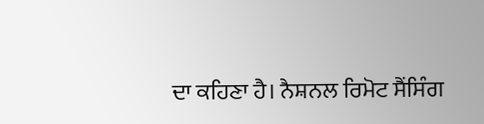ਦਾ ਕਹਿਣਾ ਹੈ। ਨੈਸ਼ਨਲ ਰਿਮੋਟ ਸੈਂਸਿੰਗ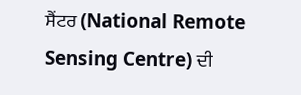ਸੈਂਟਰ (National Remote Sensing Centre) ਦੀ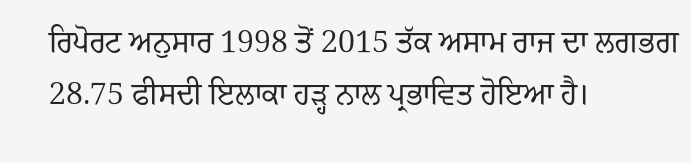ਰਿਪੋਰਟ ਅਨੁਸਾਰ 1998 ਤੋਂ 2015 ਤੱਕ ਅਸਾਮ ਰਾਜ ਦਾ ਲਗਭਗ 28.75 ਫੀਸਦੀ ਇਲਾਕਾ ਹੜ੍ਹ ਨਾਲ ਪ੍ਰਭਾਵਿਤ ਹੋਇਆ ਹੈ।